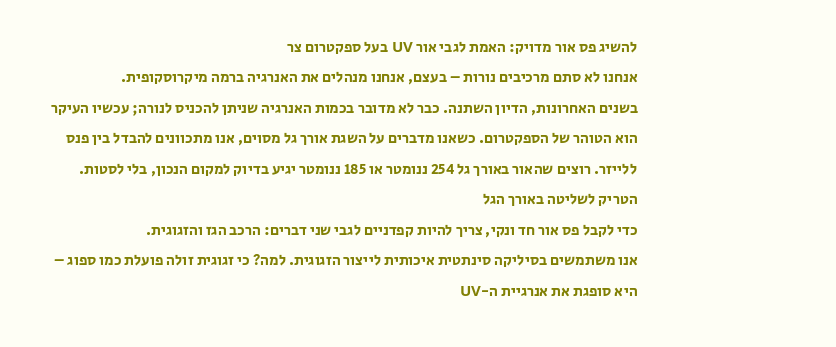להשיג פס אור מדויק: האמת לגבי אור UV בעל ספקטרום צר
אנחנו לא סתם מרכיבים נורות – בעצם, אנחנו מנהלים את האנרגיה ברמה מיקרוסקופית.
בשנים האחרונות, הדיון השתנה. כבר לא מדובר בכמות האנרגיה שניתן להכניס לנורה; עכשיו העיקר הוא הטוהר של הספקטרום. כשאנו מדברים על השגת אורך גל מסוים, אנו מתכוונים להבדל בין פנס ללייזר. רוצים שהאור באורך גל 254 ננומטר או 185 ננומטר יגיע בדיוק למקום הנכון, בלי לסטות.
הטריק לשליטה באורך הגל
כדי לקבל פס אור חד ונקי, צריך להיות קפדניים לגבי שני דברים: הרכב הגז והזגוגית.
אנו משתמשים בסיליקה סינתטית איכותית לייצור הזגוגית. למה? כי זגוגית זולה פועלת כמו ספוג – היא סופגת את אנרגיית ה-UV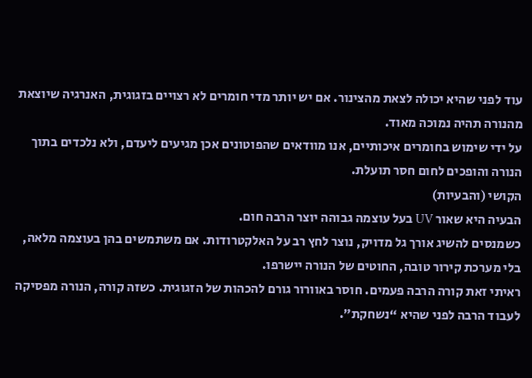עוד לפני שהיא יכולה לצאת מהצינור. אם יש יותר מדי חומרים לא רצויים בזגוגית, האנרגיה שיוצאת מהנורה תהיה נמוכה מאוד.
על ידי שימוש בחומרים איכותיים, אנו מוודאים שהפוטונים אכן מגיעים ליעדם, ולא נלכדים בתוך הנורה והופכים לחום חסר תועלת.
הקושי (והבעיות)
הבעיה היא שאור UV בעל עוצמה גבוהה יוצר הרבה חום.
כשמנסים להשיג אורך גל מדויק, נוצר לחץ רב על האלקטרודות. אם משתמשים בהן בעוצמה מלאה, בלי מערכת קירור טובה, החוטים של הנורה יישרפו.
ראיתי זאת קורה הרבה פעמים. חוסר באוורור גורם להכהות של הזגוגית. כשזה קורה, הנורה מפסיקה לעבוד הרבה לפני שהיא “נשחקת”.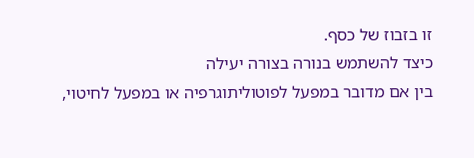זו בזבוז של כסף.
כיצד להשתמש בנורה בצורה יעילה
בין אם מדובר במפעל לפוטוליתוגרפיה או במפעל לחיטוי,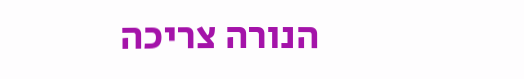הנורה צריכה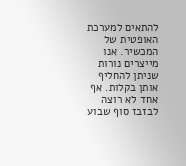להתאים למערכת האופטית של המכשיר. אנו מייצרים נורות שניתן להחליף אותן בקלות. אף אחד לא רוצה לבזבז סוף שבוע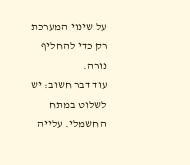על שינוי המערכת רק כדי להחליף נורה.
עוד דבר חשוב: יש לשלוט במתח החשמלי. עלייה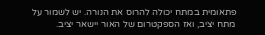פתאומית במתח יכולה להרוס את הנורה. יש לשמור על מתח יציב, ואז הספקטרום של האור יישאר יציב.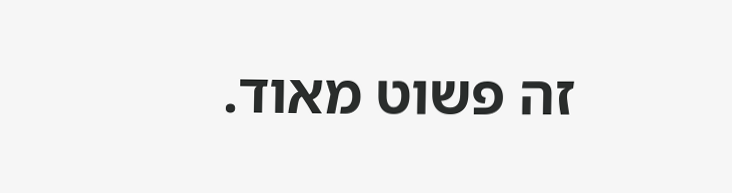זה פשוט מאוד.